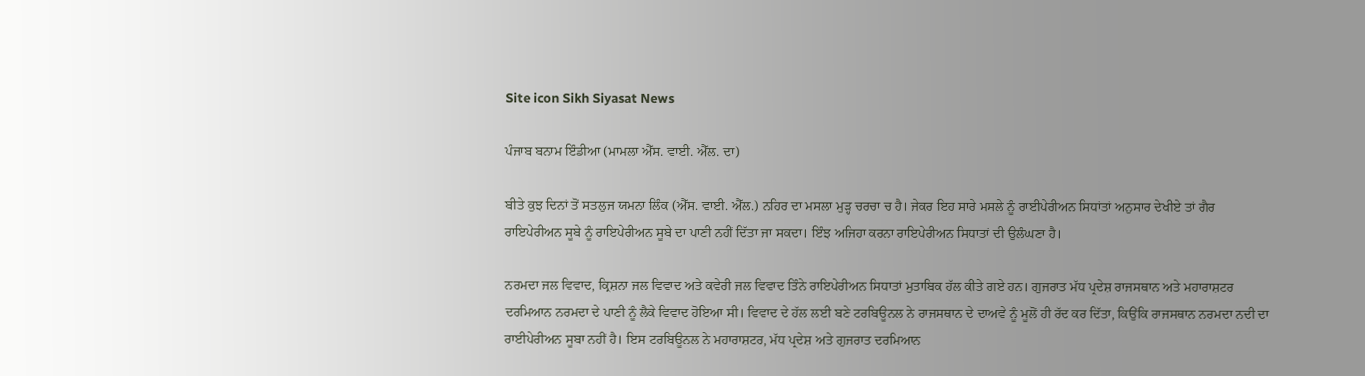Site icon Sikh Siyasat News

ਪੰਜਾਬ ਬਨਾਮ ਇੰਡੀਆ (ਮਾਮਲਾ ਐੱਸ. ਵਾਈ. ਐੱਲ. ਦਾ)

ਬੀਤੇ ਕੁਝ ਦਿਨਾਂ ਤੋਂ ਸਤਲੁਜ ਯਮਨਾ ਲਿੰਕ (ਐੱਸ. ਵਾਈ. ਐੱਲ.) ਨਹਿਰ ਦਾ ਮਸਲਾ ਮੁੜ੍ਹ ਚਰਚਾ ਚ ਹੈ। ਜੇਕਰ ਇਹ ਸਾਰੇ ਮਸਲੇ ਨੂੰ ਰਾਈਪੇਰੀਅਨ ਸਿਧਾਂਤਾਂ ਅਨੁਸਾਰ ਦੇਖੀਏ ਤਾਂ ਗੈਰ ਰਾਇਪੇਰੀਅਨ ਸੂਬੇ ਨੂੰ ਰਾਇਪੇਰੀਅਨ ਸੂਬੇ ਦਾ ਪਾਣੀ ਨਹੀਂ ਦਿੱਤਾ ਜਾ ਸਕਦਾ। ਇੰਝ ਅਜਿਹਾ ਕਰਨਾ ਰਾਇਪੇਰੀਅਨ ਸਿਧਾਤਾਂ ਦੀ ਉਲੰਘਣਾ ਹੈ।

ਨਰਮਦਾ ਜਲ ਵਿਵਾਦ, ਕ੍ਰਿਸ਼ਨਾ ਜਲ ਵਿਵਾਦ ਅਤੇ ਕਵੇਰੀ ਜਲ ਵਿਵਾਦ ਤਿੰਨੇ ਰਾਇਪੇਰੀਅਨ ਸਿਧਾਤਾਂ ਮੁਤਾਬਿਕ ਹੱਲ ਕੀਤੇ ਗਏ ਹਨ। ਗੁਜਰਾਤ ਮੱਧ ਪ੍ਰਦੇਸ਼ ਰਾਜਸਥਾਨ ਅਤੇ ਮਹਾਰਾਸ਼ਟਰ ਦਰਮਿਆਨ ਨਰਮਦਾ ਦੇ ਪਾਣੀ ਨੂੰ ਲੈਕੇ ਵਿਵਾਦ ਹੋਇਆ ਸੀ। ਵਿਵਾਦ ਦੇ ਹੱਲ ਲਈ ਬਣੇ ਟਰਬਿਊਨਲ ਨੇ ਰਾਜਸਥਾਨ ਦੇ ਦਾਅਵੇ ਨੂੰ ਮੂਲੋਂ ਹੀ ਰੱਦ ਕਰ ਦਿੱਤਾ, ਕਿਉਂਕਿ ਰਾਜਸਥਾਨ ਨਰਮਦਾ ਨਦੀ ਦਾ ਰਾਈਪੇਰੀਅਨ ਸੂਬਾ ਨਹੀਂ ਹੈ। ਇਸ ਟਰਬਿਊਨਲ ਨੇ ਮਹਾਰਾਸ਼ਟਰ, ਮੱਧ ਪ੍ਰਦੇਸ਼ ਅਤੇ ਗੁਜਰਾਤ ਦਰਮਿਆਨ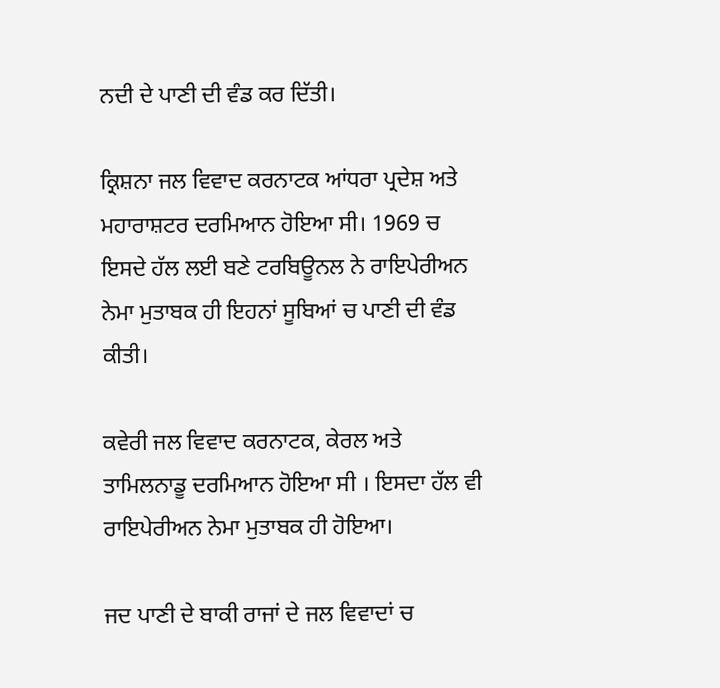ਨਦੀ ਦੇ ਪਾਣੀ ਦੀ ਵੰਡ ਕਰ ਦਿੱਤੀ।

ਕ੍ਰਿਸ਼ਨਾ ਜਲ ਵਿਵਾਦ ਕਰਨਾਟਕ ਆਂਧਰਾ ਪ੍ਰਦੇਸ਼ ਅਤੇ ਮਹਾਰਾਸ਼ਟਰ ਦਰਮਿਆਨ ਹੋਇਆ ਸੀ। 1969 ਚ ਇਸਦੇ ਹੱਲ ਲਈ ਬਣੇ ਟਰਬਿਊਨਲ ਨੇ ਰਾਇਪੇਰੀਅਨ ਨੇਮਾ ਮੁਤਾਬਕ ਹੀ ਇਹਨਾਂ ਸੂਬਿਆਂ ਚ ਪਾਣੀ ਦੀ ਵੰਡ ਕੀਤੀ।

ਕਵੇਰੀ ਜਲ ਵਿਵਾਦ ਕਰਨਾਟਕ, ਕੇਰਲ ਅਤੇ ਤਾਮਿਲਨਾਡੂ ਦਰਮਿਆਨ ਹੋਇਆ ਸੀ । ਇਸਦਾ ਹੱਲ ਵੀ ਰਾਇਪੇਰੀਅਨ ਨੇਮਾ ਮੁਤਾਬਕ ਹੀ ਹੋਇਆ।

ਜਦ ਪਾਣੀ ਦੇ ਬਾਕੀ ਰਾਜਾਂ ਦੇ ਜਲ ਵਿਵਾਦਾਂ ਚ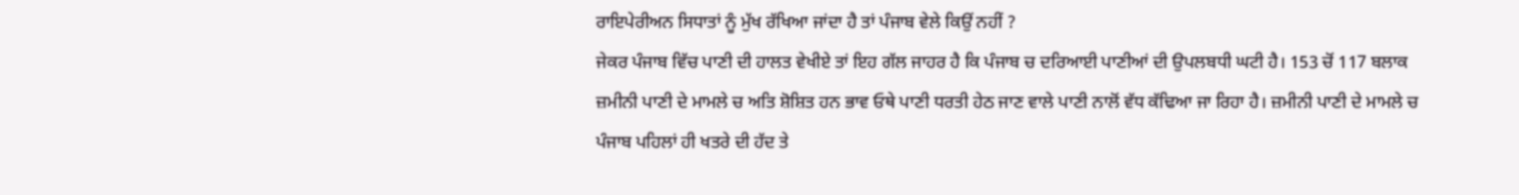ਰਾਇਪੇਰੀਅਨ ਸਿਧਾਤਾਂ ਨੂੰ ਮੁੱਖ ਰੱਖਿਆ ਜਾਂਦਾ ਹੈ ਤਾਂ ਪੰਜਾਬ ਵੇਲੇ ਕਿਉਂ ਨਹੀਂ ?
ਜੇਕਰ ਪੰਜਾਬ ਵਿੱਚ ਪਾਣੀ ਦੀ ਹਾਲਤ ਵੇਖੀਏ ਤਾਂ ਇਹ ਗੱਲ ਜਾਹਰ ਹੈ ਕਿ ਪੰਜਾਬ ਚ ਦਰਿਆਈ ਪਾਣੀਆਂ ਦੀ ਉਪਲਬਧੀ ਘਟੀ ਹੈ। 153 ਚੋਂ 117 ਬਲਾਕ ਜ਼ਮੀਨੀ ਪਾਣੀ ਦੇ ਮਾਮਲੇ ਚ ਅਤਿ ਸ਼ੋਸ਼ਿਤ ਹਨ ਭਾਵ ਓਥੇ ਪਾਣੀ ਧਰਤੀ ਹੇਠ ਜਾਣ ਵਾਲੇ ਪਾਣੀ ਨਾਲੋਂ ਵੱਧ ਕੱਢਿਆ ਜਾ ਰਿਹਾ ਹੈ। ਜ਼ਮੀਨੀ ਪਾਣੀ ਦੇ ਮਾਮਲੇ ਚ ਪੰਜਾਬ ਪਹਿਲਾਂ ਹੀ ਖਤਰੇ ਦੀ ਹੱਦ ਤੇ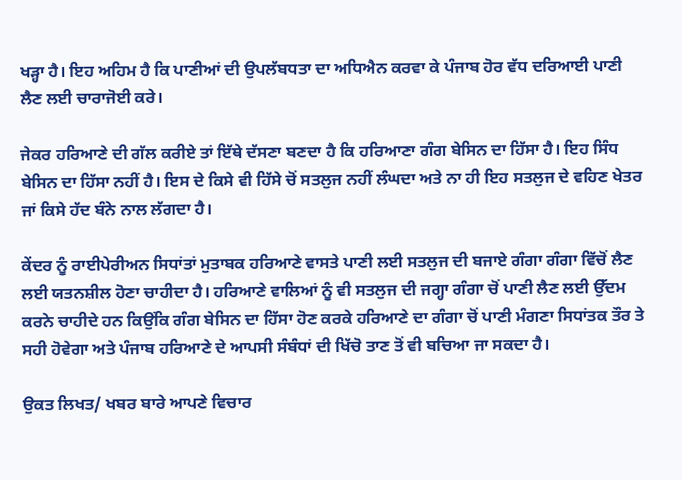ਖੜ੍ਹਾ ਹੈ। ਇਹ ਅਹਿਮ ਹੈ ਕਿ ਪਾਣੀਆਂ ਦੀ ਉਪਲੱਬਧਤਾ ਦਾ ਅਧਿਐਨ ਕਰਵਾ ਕੇ ਪੰਜਾਬ ਹੋਰ ਵੱਧ ਦਰਿਆਈ ਪਾਣੀ ਲੈਣ ਲਈ ਚਾਰਾਜੋਈ ਕਰੇ।

ਜੇਕਰ ਹਰਿਆਣੇ ਦੀ ਗੱਲ ਕਰੀਏ ਤਾਂ ਇੱਥੇ ਦੱਸਣਾ ਬਣਦਾ ਹੈ ਕਿ ਹਰਿਆਣਾ ਗੰਗ ਬੇਸਿਨ ਦਾ ਹਿੱਸਾ ਹੈ। ਇਹ ਸਿੰਧ ਬੇਸਿਨ ਦਾ ਹਿੱਸਾ ਨਹੀਂ ਹੈ। ਇਸ ਦੇ ਕਿਸੇ ਵੀ ਹਿੱਸੇ ਚੋਂ ਸਤਲੁਜ ਨਹੀਂ ਲੰਘਦਾ ਅਤੇ ਨਾ ਹੀ ਇਹ ਸਤਲੁਜ ਦੇ ਵਹਿਣ ਖੇਤਰ ਜਾਂ ਕਿਸੇ ਹੱਦ ਬੰਨੇ ਨਾਲ ਲੱਗਦਾ ਹੈ।

ਕੇਂਦਰ ਨੂੰ ਰਾਈਪੇਰੀਅਨ ਸਿਧਾਂਤਾਂ ਮੁਤਾਬਕ ਹਰਿਆਣੇ ਵਾਸਤੇ ਪਾਣੀ ਲਈ ਸਤਲੁਜ ਦੀ ਬਜਾਏ ਗੰਗਾ ਗੰਗਾ ਵਿੱਚੋਂ ਲੈਣ ਲਈ ਯਤਨਸ਼ੀਲ ਹੋਣਾ ਚਾਹੀਦਾ ਹੈ। ਹਰਿਆਣੇ ਵਾਲਿਆਂ ਨੂੰ ਵੀ ਸਤਲੁਜ ਦੀ ਜਗ੍ਹਾ ਗੰਗਾ ਚੋਂ ਪਾਣੀ ਲੈਣ ਲਈ ਉੱਦਮ ਕਰਨੇ ਚਾਹੀਦੇ ਹਨ ਕਿਉਂਕਿ ਗੰਗ ਬੇਸਿਨ ਦਾ ਹਿੱਸਾ ਹੋਣ ਕਰਕੇ ਹਰਿਆਣੇ ਦਾ ਗੰਗਾ ਚੋਂ ਪਾਣੀ ਮੰਗਣਾ ਸਿਧਾਂਤਕ ਤੌਰ ਤੇ ਸਹੀ ਹੋਵੇਗਾ ਅਤੇ ਪੰਜਾਬ ਹਰਿਆਣੇ ਦੇ ਆਪਸੀ ਸੰਬੰਧਾਂ ਦੀ ਖਿੱਚੋ ਤਾਣ ਤੋਂ ਵੀ ਬਚਿਆ ਜਾ ਸਕਦਾ ਹੈ।

ਉਕਤ ਲਿਖਤ/ ਖਬਰ ਬਾਰੇ ਆਪਣੇ ਵਿਚਾਰ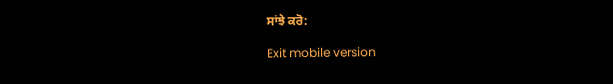ਸਾਂਝੇ ਕਰੋ:

Exit mobile version